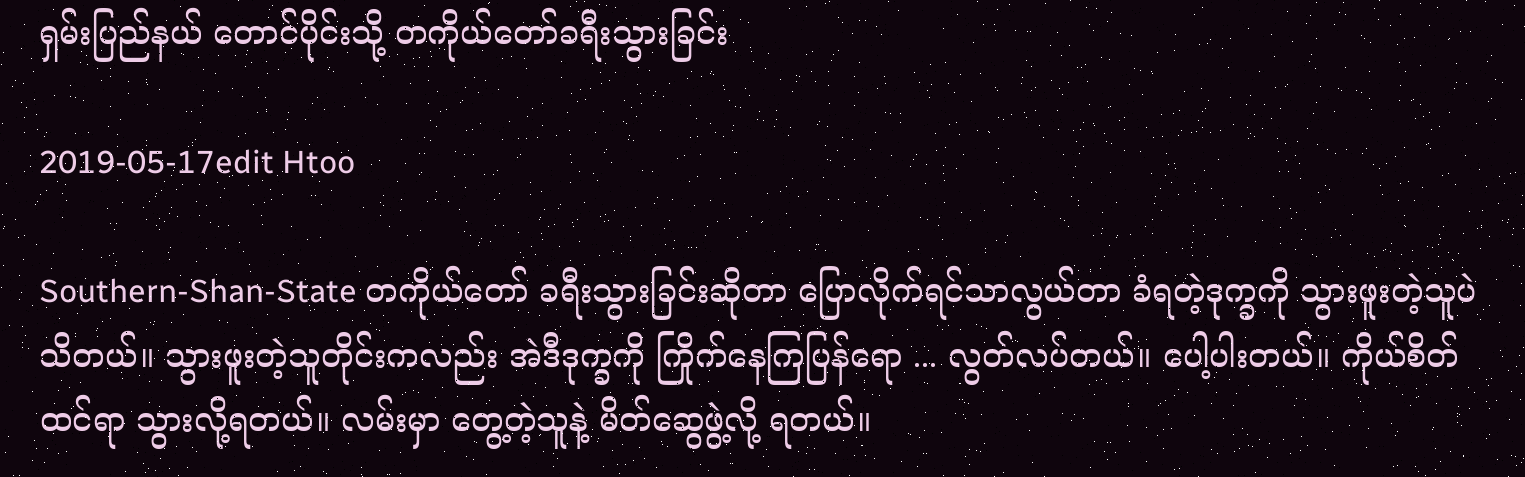ရှမ်းပြည်နယ် တောင်ပိုင်းသို့ တကိုယ်တော်ခရီးသွားခြင်း

2019-05-17edit Htoo

Southern-Shan-State တကိုယ်တော် ခရီးသွားခြင်းဆိုတာ ပြောလိုက်ရင်သာလွယ်တာ ခံရတဲ့ဒုက္ခကို သွားဖူးတဲ့သူပဲ သိတယ်။ သွားဖူးတဲ့သူတိုင်းကလည်း အဲဒီဒုက္ခကို ကြိုက်နေကြပြန်ရော ... လွတ်လပ်တယ်။ ပေါ့ပါးတယ်။ ကိုယ်စိတ်ထင်ရာ သွားလို့ရတယ်။ လမ်းမှာ တွေ့တဲ့သူနဲ့ မိတ်ဆွေဖွဲ့လို့ ရတယ်။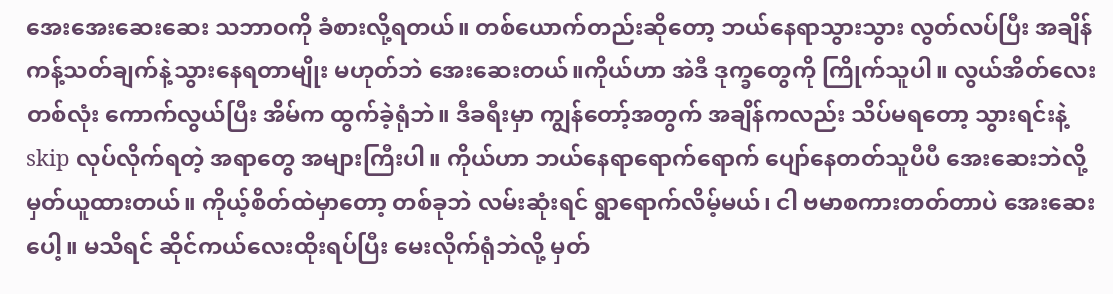အေးအေးဆေးဆေး သဘာဝကို ခံစားလို့ရတယ်။ တစ်ယောက်တည်းဆိုတော့ ဘယ်နေရာသွားသွား လွတ်လပ်ပြီး အချိန်ကန့်သတ်ချက်နဲ့သွားနေရတာမျိုး မဟုတ်ဘဲ အေးဆေးတယ်။ကိုယ်ဟာ အဲဒီ ဒုက္ခတွေကို ကြိုက်သူပါ။ လွယ်အိတ်လေးတစ်လုံး ကောက်လွယ်ပြီး အိမ်က ထွက်ခဲ့ရုံဘဲ။ ဒီခရီးမှာ ကျွန်တော့်အတွက် အချိန်ကလည်း သိပ်မရတော့ သွားရင်းနဲ့ skip လုပ်လိုက်ရတဲ့ အရာတွေ အများကြီးပါ။ ကိုယ်ဟာ ဘယ်နေရာရောက်ရောက် ပျော်နေတတ်သူပီပီ အေးဆေးဘဲလို့ မှတ်ယူထားတယ်။ ကိုယ့်စိတ်ထဲမှာတော့ တစ်ခုဘဲ လမ်းဆုံးရင် ရွာရောက်လိမ့်မယ်၊ ငါ ဗမာစကားတတ်တာပဲ အေးဆေးပေါ့။ မသိရင် ဆိုင်ကယ်လေးထိုးရပ်ပြီး မေးလိုက်ရုံဘဲလို့ မှတ်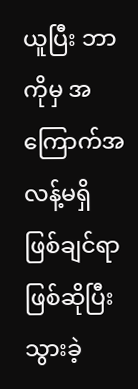ယူပြီး ဘာကိုမှ အကြောက်အလန့်မရှိ ဖြစ်ချင်ရာဖြစ်ဆိုပြီး သွားခဲ့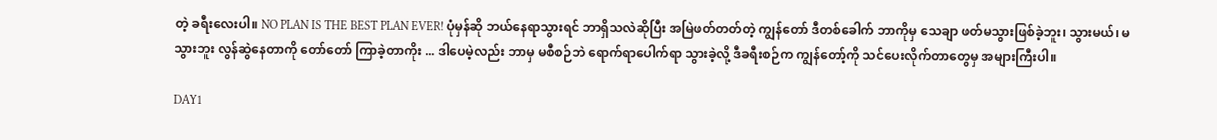တဲ့ ခရီးလေးပါ။ NO PLAN IS THE BEST PLAN EVER! ပုံမှန်ဆို ဘယ်နေရာသွားရင် ဘာရှိသလဲဆိုပြီး အမြဲဖတ်တတ်တဲ့ ကျွန်တော် ဒီတစ်ခေါက် ဘာကိုမှ သေချာ ဖတ်မသွားဖြစ်ခဲ့ဘူး၊ သွားမယ်၊ မသွားဘူး လွန်ဆွဲနေတာကို တော်တော် ကြာခဲ့တာကိုး ... ဒါပေမဲ့လည်း ဘာမှ မစီစဉ်ဘဲ ရောက်ရာပေါက်ရာ သွားခဲ့လို့ ဒီခရီးစဉ်က ကျွန်တော့်ကို သင်ပေးလိုက်တာတွေမှ အများကြီးပါ။

DAY1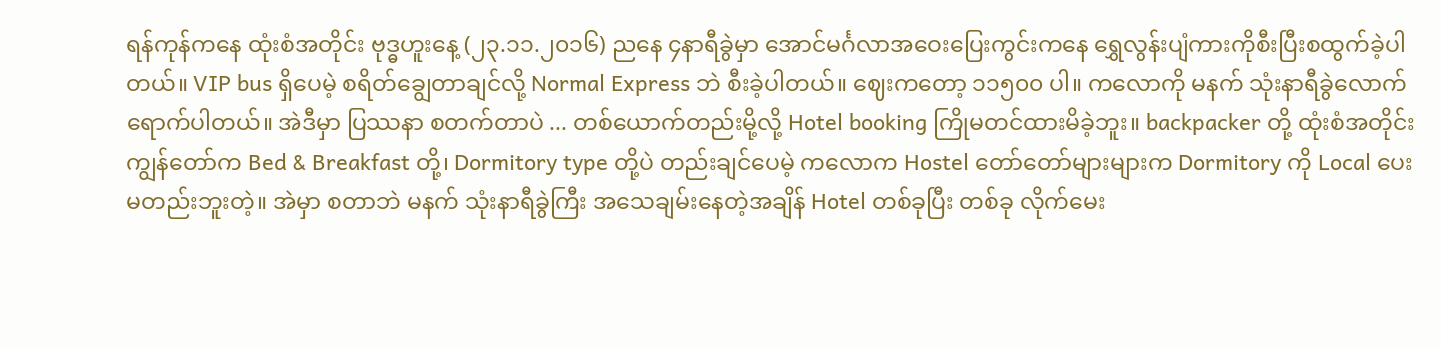ရန်ကုန်ကနေ ထုံးစံအတိုင်း ဗုဒ္ဓဟူးနေ့ (၂၃.၁၁.၂၀၁၆) ညနေ ၄နာရီခွဲမှာ အောင်မင်္ဂလာအဝေးပြေးကွင်းကနေ ရွှေလွန်းပျံကားကိုစီးပြီးစထွက်ခဲ့ပါတယ်။ VIP bus ရှိပေမဲ့ စရိတ်ချွေတာချင်လို့ Normal Express ဘဲ စီးခဲ့ပါတယ်။ ဈေးကတော့ ၁၁၅၀၀ ပါ။ ကလောကို မနက် သုံးနာရီခွဲလောက်ရောက်ပါတယ်။ အဲဒီမှာ ပြဿနာ စတက်တာပဲ ... တစ်ယောက်တည်းမို့လို့ Hotel booking ကြိုမတင်ထားမိခဲ့ဘူး။ backpacker တို့ ထုံးစံအတိုင်း ကျွန်တော်က Bed & Breakfast တို့၊ Dormitory type တို့ပဲ တည်းချင်ပေမဲ့ ကလောက Hostel တော်တော်များများက Dormitory ကို Local ပေးမတည်းဘူးတဲ့။ အဲမှာ စတာဘဲ မနက် သုံးနာရီခွဲကြီး အသေချမ်းနေတဲ့အချိန် Hotel တစ်ခုပြီး တစ်ခု လိုက်မေး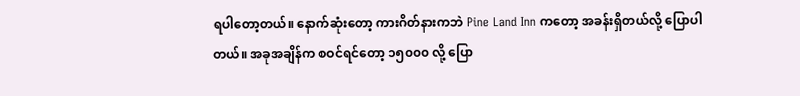ရပါတော့တယ်။ နောက်ဆုံးတော့ ကားဂိတ်နားကဘဲ Pine Land Inn ကတော့ အခန်းရှိတယ်လို့ ပြောပါတယ်။ အခုအချိန်က စဝင်ရင်တော့ ၁၅၀၀၀ လို့ ပြော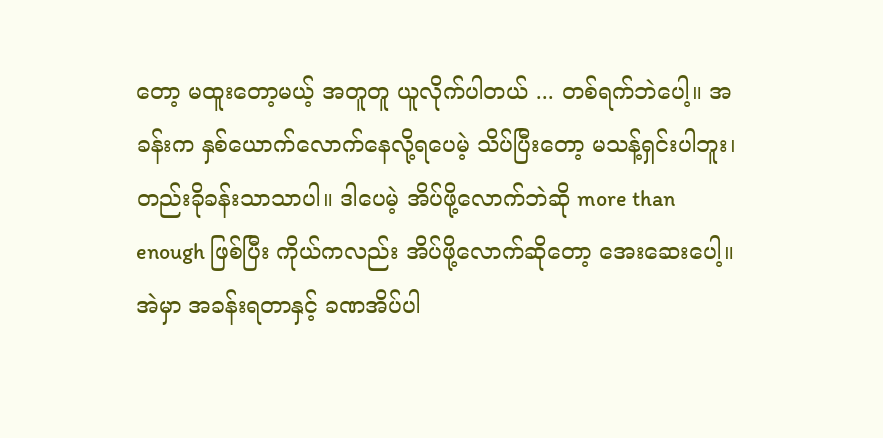တော့ မထူးတော့မယ့် အတူတူ ယူလိုက်ပါတယ် ... တစ်ရက်ဘဲပေါ့။ အခန်းက နှစ်ယောက်လောက်နေလို့ရပေမဲ့ သိပ်ပြီးတော့ မသန့်ရှင်းပါဘူး၊ တည်းခိုခန်းသာသာပါ။ ဒါပေမဲ့ အိပ်ဖို့လောက်ဘဲဆို more than enough ဖြစ်ပြီး ကိုယ်ကလည်း အိပ်ဖို့လောက်ဆိုတော့ အေးဆေးပေါ့။ အဲမှာ အခန်းရတာနှင့် ခဏအိပ်ပါ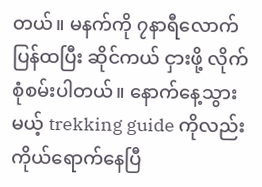တယ်။ မနက်ကို ၇နာရီလောက် ပြန်ထပြီး ဆိုင်ကယ် ငှားဖို့ လိုက်စုံစမ်းပါတယ်။ နောက်နေ့သွားမယ့် trekking guide ကိုလည်း ကိုယ်ရောက်နေပြီ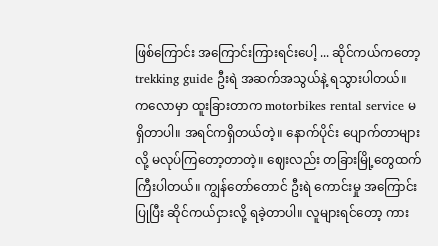ဖြစ်ကြောင်း အကြောင်းကြားရင်းပေါ့ ... ဆိုင်ကယ်ကတော့ trekking guide ဦးရဲ အဆက်အသွယ်နဲ့ ရသွားပါတယ်။ ကလောမှာ ထူးခြားတာက motorbikes rental service မရှိတာပါ။ အရင်ကရှိတယ်တဲ့။ နောက်ပိုင်း ပျောက်တာများလို့ မလုပ်ကြတော့တာတဲ့။ ဈေးလည်း တခြားမြို့တွေထက် ကြီးပါတယ်။ ကျွန်တော်တောင် ဦးရဲ ကောင်းမှု အကြောင်းပြုပြီး ဆိုင်ကယ်ငှားလို့ ရခဲ့တာပါ။ လူများရင်တော့ ကား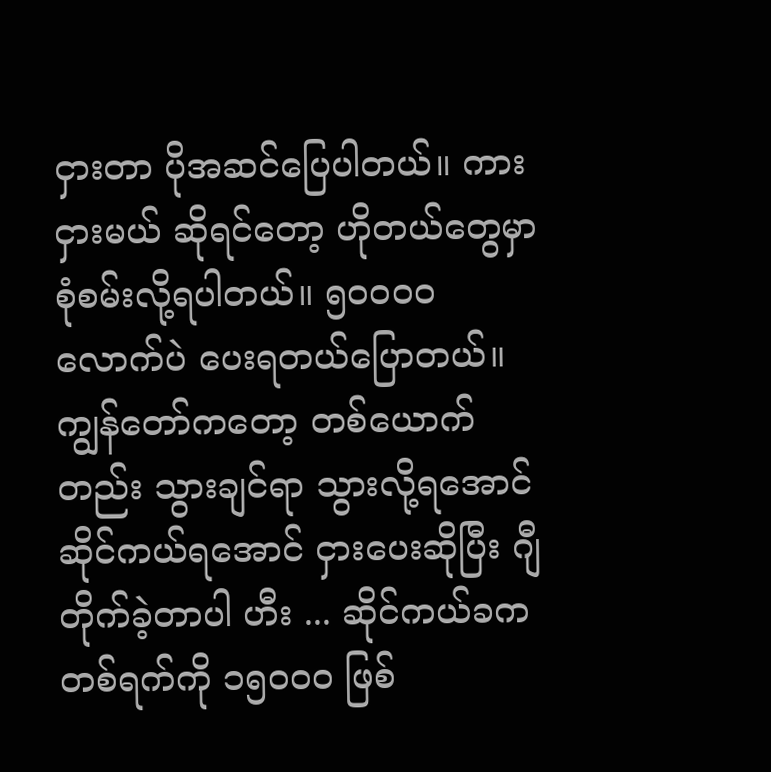ငှားတာ ပိုအဆင်ပြေပါတယ်။ ကားငှားမယ် ဆိုရင်တော့ ဟိုတယ်တွေမှာ စုံစမ်းလို့ရပါတယ်။ ၅၀၀၀၀ လောက်ပဲ ပေးရတယ်ပြောတယ်။ ကျွန်တော်ကတော့ တစ်ယောက်တည်း သွားချင်ရာ သွားလို့ရအောင် ဆိုင်ကယ်ရအောင် ငှားပေးဆိုပြီး ဂျီတိုက်ခဲ့တာပါ ဟီး ... ဆိုင်ကယ်ခက တစ်ရက်ကို ၁၅၀၀၀ ဖြစ်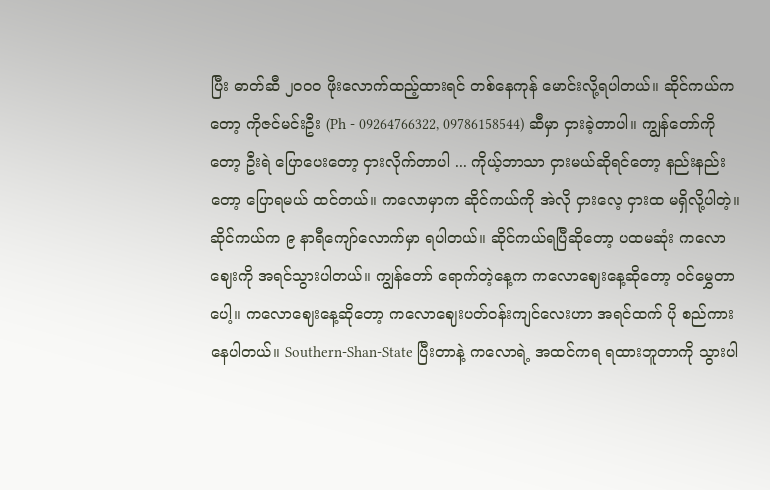ပြီး ဓာတ်ဆီ ၂၀၀၀ ဖိုးလောက်ထည့်ထားရင် တစ်နေကုန် မောင်းလို့ရပါတယ်။ ဆိုင်ကယ်ကတော့ ကိုဇင်မင်းဦး (Ph - 09264766322, 09786158544) ဆီမှာ ငှားခဲ့တာပါ။ ကျွန်တော်ကိုတော့ ဦးရဲ ပြောပေးတော့ ငှားလိုက်တာပါ ... ကိုယ့်ဘာသာ ငှားမယ်ဆိုရင်တော့ နည်းနည်းတော့ ပြောရမယ် ထင်တယ်။ ကလောမှာက ဆိုင်ကယ်ကို အဲလို ငှားလေ့ ငှားထ မရှိလို့ပါတဲ့။ ဆိုင်ကယ်က ၉ နာရီကျော်လောက်မှာ ရပါတယ်။ ဆိုင်ကယ်ရပြီဆိုတော့ ပထမဆုံး ကလောဈေးကို အရင်သွားပါတယ်။ ကျွန်တော် ရောက်တဲ့နေ့က ကလောဈေးနေ့ဆိုတော့ ဝင်မွှေတာပေါ့။ ကလောဈေးနေ့ဆိုတော့ ကလောဈေးပတ်ဝန်းကျင်လေးဟာ အရင်ထက် ပို စည်ကားနေပါတယ်။ Southern-Shan-State ပြီးတာနဲ့ ကလောရဲ့ အထင်ကရ ရထားဘူတာကို သွားပါ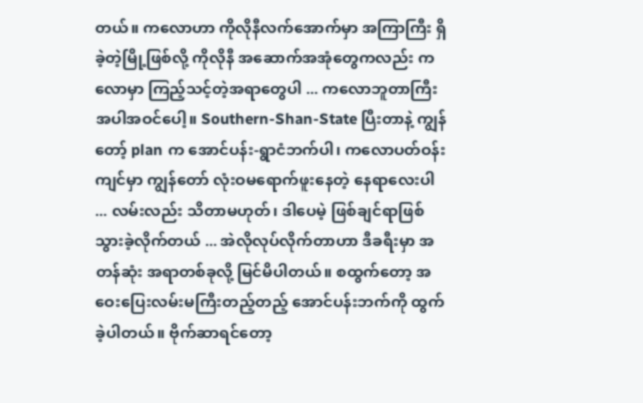တယ်။ ကလောဟာ ကိုလိုနီလက်အောက်မှာ အကြာကြီး ရှိခဲ့တဲ့မြို့ဖြစ်လို့ ကိုလိုနီ အဆောက်အအုံတွေကလည်း ကလောမှာ ကြည့်သင့်တဲ့အရာတွေပါ ... ကလောဘူတာကြီးအပါအဝင်ပေါ့။ Southern-Shan-State ပြီးတာနဲ့ ကျွန်တော့် plan က အောင်ပန်း-ရွာငံဘက်ပါ၊ ကလောပတ်ဝန်းကျင်မှာ ကျွန်တော် လုံးဝမရောက်ဖူးနေတဲ့ နေရာလေးပါ ... လမ်းလည်း သိတာမဟုတ်၊ ဒါပေမဲ့ ဖြစ်ချင်ရာဖြစ် သွားခဲ့လိုက်တယ် ... အဲလိုလုပ်လိုက်တာဟာ ဒီခရီးမှာ အတန်ဆုံး အရာတစ်ခုလို့ မြင်မိပါတယ်။ စထွက်တော့ အဝေးပြေးလမ်းမကြီးတည့်တည့် အောင်ပန်းဘက်ကို ထွက်ခဲ့ပါတယ်။ ဗိုက်ဆာရင်တော့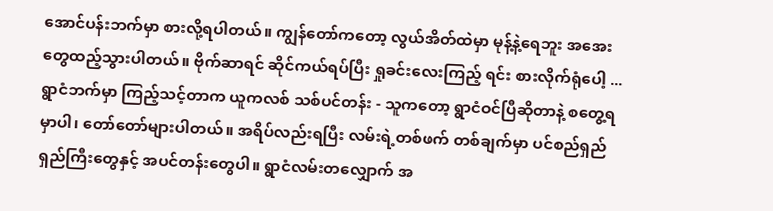အောင်ပန်းဘက်မှာ စားလို့ရပါတယ်။ ကျွန်တော်ကတော့ လွယ်အိတ်ထဲမှာ မုန့်နဲ့ရေဘူး အအေးတွေထည့်သွားပါတယ်။ ဗိုက်ဆာရင် ဆိုင်ကယ်ရပ်ပြီး ရှုခင်းလေးကြည့် ရင်း စားလိုက်ရုံပေါ့ ... ရွာငံဘက်မှာ ကြည့်သင့်တာက ယူကလစ် သစ်ပင်တန်း - သူကတော့ ရွာငံဝင်ပြီဆိုတာနဲ့ စတွေ့ရမှာပါ၊ တော်တော်များပါတယ်။ အရိပ်လည်းရပြီး လမ်းရဲ့တစ်ဖက် တစ်ချက်မှာ ပင်စည်ရှည်ရှည်ကြီးတွေနှင့် အပင်တန်းတွေပါ။ ရွာငံလမ်းတလျှောက် အ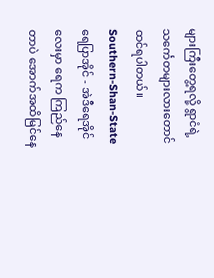များကြီးတွေ့ရလို့ ရွာငံရဲ့ သင်္ကေတများလားတောင် ထင်ရပါတယ်။ Southern-Shan-State ရေပြာအိုင် - အဲဒီရေအိုင်လေးမှာ ရေက ကြည်နေတာပဲ အောက်အထိမြင်နေ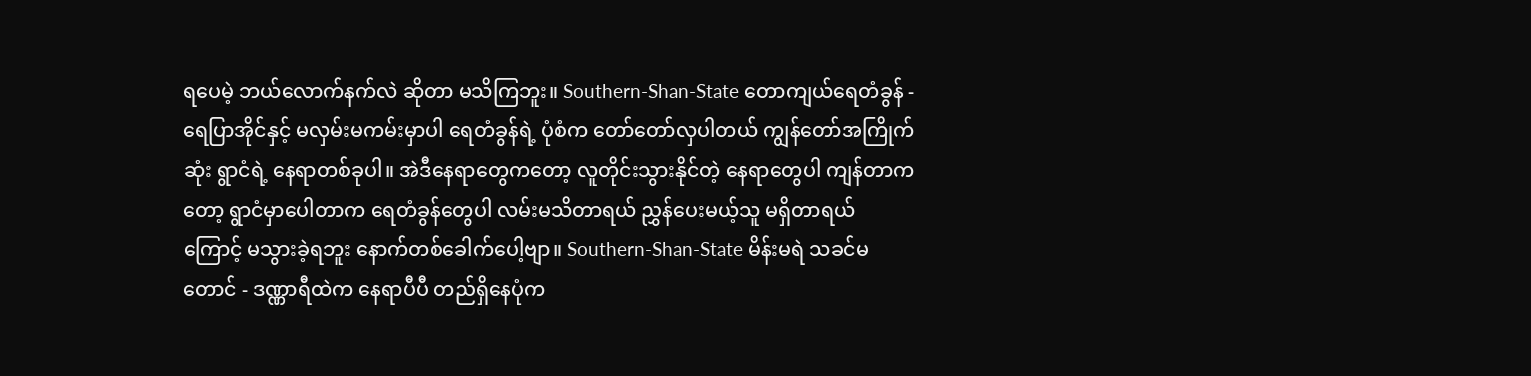ရပေမဲ့ ဘယ်လောက်နက်လဲ ဆိုတာ မသိကြဘူး။ Southern-Shan-State တောကျယ်ရေတံခွန် - ရေပြာအိုင်နှင့် မလှမ်းမကမ်းမှာပါ ရေတံခွန်ရဲ့ ပုံစံက တော်တော်လှပါတယ် ကျွန်တော်အကြိုက်ဆုံး ရွာငံရဲ့ နေရာတစ်ခုပါ။ အဲဒီနေရာတွေကတော့ လူတိုင်းသွားနိုင်တဲ့ နေရာတွေပါ ကျန်တာကတော့ ရွာငံမှာပေါတာက ရေတံခွန်တွေပါ လမ်းမသိတာရယ် ညွှန်ပေးမယ့်သူ မရှိတာရယ် ကြောင့် မသွားခဲ့ရဘူး နောက်တစ်ခေါက်ပေါ့ဗျာ။ Southern-Shan-State မိန်းမရဲ သခင်မတောင် - ဒဏ္ဏာရီထဲက နေရာပီပီ တည်ရှိနေပုံက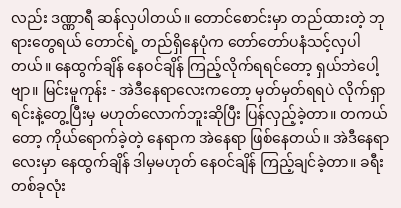လည်း ဒဏ္ဏာရီ ဆန်လှပါတယ်။ တောင်စောင်းမှာ တည်ထားတဲ့ ဘုရားတွေရယ် တောင်ရဲ့ တည်ရှိနေပုံက တော်တော်ပနံသင့်လှပါတယ်။ နေထွက်ချိန် နေဝင်ချိန် ကြည့်လိုက်ရရင်တော့ ရှယ်ဘဲပေါ့ဗျာ။ မြင်းမူကုန်း - အဲဒီနေရာလေးကတော့ မှတ်မှတ်ရရပဲ လိုက်ရှာရင်းနဲ့တွေ့ပြီးမှ မဟုတ်လောက်ဘူးဆိုပြီး ပြန်လှည့်ခဲ့တာ။ တကယ်တော့ ကိုယ်ရောက်ခဲ့တဲ့ နေရာက အဲနေရာ ဖြစ်နေတယ်။ အဲဒီနေရာလေးမှာ နေထွက်ချိန် ဒါမှမဟုတ် နေဝင်ချိန် ကြည့်ချင်ခဲ့တာ။ ခရီးတစ်ခုလုံး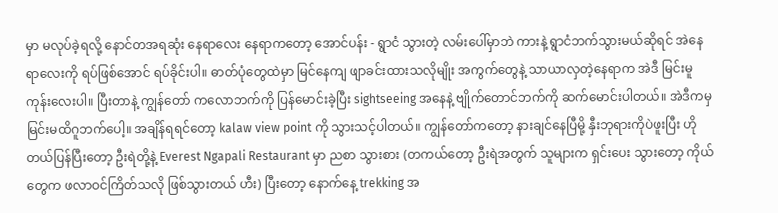မှာ မလုပ်ခဲ့ရလို့ နောင်တအရဆုံး နေရာလေး နေရာကတော့ အောင်ပန်း - ရွာငံ သွားတဲ့ လမ်းပေါ်မှာဘဲ ကားနဲ့ ရွာငံဘက်သွားမယ်ဆိုရင် အဲနေရာလေးကို ရပ်ဖြစ်အောင် ရပ်ခိုင်းပါ။ ဓာတ်ပုံတွေထဲမှာ မြင်နေကျ ဖျာခင်းထားသလိုမျိုး အကွက်တွေနဲ့ သာယာလှတဲ့နေရာက အဲဒီ မြင်းမူကုန်းလေးပါ။ ပြီးတာနဲ့ ကျွန်တော် ကလောဘက်ကို ပြန်မောင်းခဲ့ပြီး sightseeing အနေနဲ့ ဗျိုက်တောင်ဘက်ကို ဆက်မောင်းပါတယ်။ အဲဒီကမှ မြင်းမထိဂူဘက်ပေါ့။ အချိန်ရရင်တော့ kalaw view point ကို သွားသင့်ပါတယ်။ ကျွန်တော်ကတော့ နားချင်နေပြီမို့ နှီးဘုရားကိုပဲဖူးပြီး ဟိုတယ်ပြန်ပြီးတော့ ဦးရဲတို့နဲ့ Everest Ngapali Restaurant မှာ ညစာ သွားစား (တကယ်တော့ ဦးရဲအတွက် သူများက ရှင်းပေး သွားတော့ ကိုယ်တွေက ဖလာဝင်ကြိတ်သလို ဖြစ်သွားတယ် ဟီး) ပြီးတော့ နောက်နေ့ trekking အ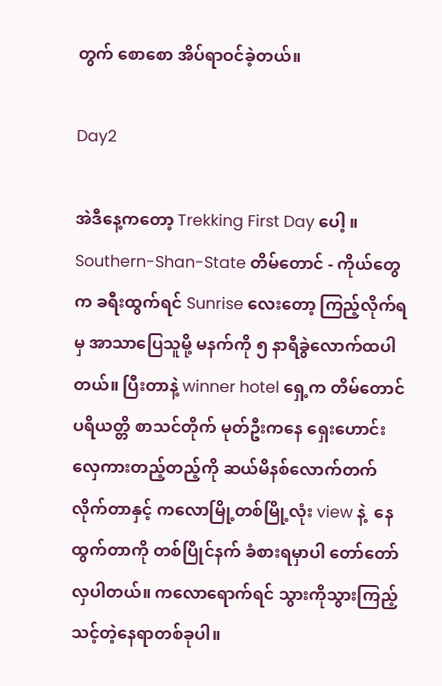တွက် စောစော အိပ်ရာဝင်ခဲ့တယ်။

Day2

အဲဒီနေ့ကတော့ Trekking First Day ပေါ့ ။ Southern-Shan-State တိမ်တောင် - ကိုယ်တွေက ခရီးထွက်ရင် Sunrise လေးတော့ ကြည့်လိုက်ရမှ အာသာပြေသူမို့ မနက်ကို ၅ နာရီခွဲလောက်ထပါတယ်။ ပြီးတာနဲ့ winner hotel ရှေ့က တိမ်တောင် ပရိယတ္တိ စာသင်တိုက် မုတ်ဦးကနေ ရှေးဟောင်း လှေကားတည့်တည့်ကို ဆယ်မိနစ်လောက်တက်လိုက်တာနှင့် ကလောမြို့တစ်မြို့လုံး view နဲ့  နေထွက်တာကို တစ်ပြိုင်နက် ခံစားရမှာပါ တော်တော်လှပါတယ်။ ကလောရောက်ရင် သွားကိုသွားကြည့် သင့်တဲ့နေရာတစ်ခုပါ။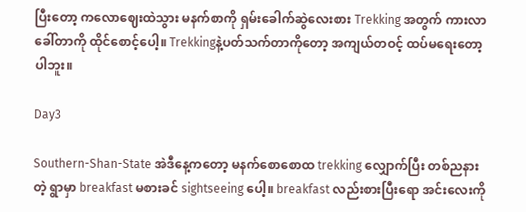ပြီးတော့ ကလောဈေးထဲသွား မနက်စာကို ရှမ်းခေါက်ဆွဲလေးစား Trekking အတွက် ကားလာခေါ်တာကို ထိုင်စောင့်ပေါ့။ Trekkingနဲ့ပတ်သက်တာကိုတော့ အကျယ်တဝင့် ထပ်မရေးတော့ပါဘူး။

Day3

Southern-Shan-State အဲဒီနေ့ကတော့ မနက်စောစောထ trekking လျှောက်ပြီး တစ်ညနားတဲ့ ရွာမှာ breakfast မစားခင် sightseeing ပေါ့။ breakfast လည်းစားပြီးရော အင်းလေးကို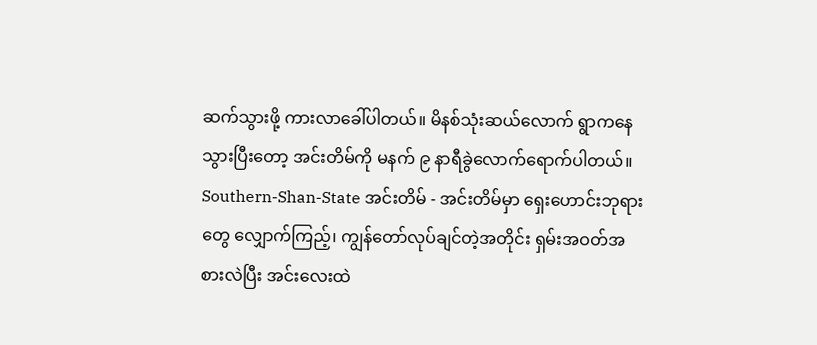ဆက်သွားဖို့ ကားလာခေါ်ပါတယ်။ မိနစ်သုံးဆယ်လောက် ရွာကနေ သွားပြီးတော့ အင်းတိမ်ကို မနက် ၉ နာရီခွဲလောက်ရောက်ပါတယ်။ Southern-Shan-State အင်းတိမ် - အင်းတိမ်မှာ ရှေးဟောင်းဘုရားတွေ လျှောက်ကြည့်၊ ကျွန်တော်လုပ်ချင်တဲ့အတိုင်း ရှမ်းအဝတ်အစားလဲပြီး အင်းလေးထဲ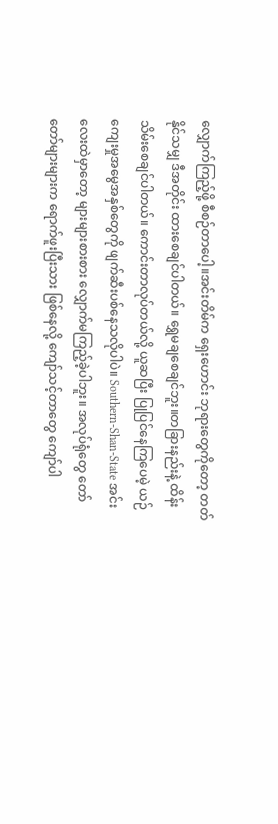လျှောက်ကြည့်ဖို့ စီစဉ်တာပေါ့။အင်းတိမ်က ရှေးဟောင်း ဘုရားတွေကိုတော့ တတ်နိုင်သမျှ ဒီအတိုင်း ထားစေချင်ပါတယ်။ ရွှေမချစေချင်ဘူး။တခြားနည်းနဲ့ ထိန်းသိမ်းစေချင်ပါတယ်။ ကောင်းတာလုပ်တယ်လို့ ယူဆပြီး ပြုပြင်နေကြပေမဲ့ ယဉ်ကျေးမှုအမွေအနှစ်တွေကို ဖျက်ဆီးပစ်နေသလိုပါပဲ။ Southern-Shan-State အင်းလေးထဲမှာတော့ များများစားစား လျှောက်မကြည့်ခဲ့ပါဘူး။ အလုပ်ရုံတွေ တော်တော်များများက ရောက်ဖူးပြီးသား ဖြစ်နေလို့ ကျော်သင့်တာတွေ ကျော်ပါ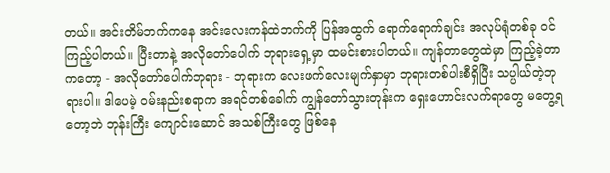တယ်။ အင်းတိမ်ဘက်ကနေ အင်းလေးကန်ထဲဘက်ကို ပြန်အထွက် ရောက်ရောက်ချင်း အလုပ်ရုံတစ်ခု ဝင်ကြည့်ပါတယ်။ ပြီးတာနဲ့ အလိုတော်ပေါက် ဘုရားရှေ့မှာ ထမင်းစားပါတယ်။ ကျန်တာတွေထဲမှာ ကြည့်ခဲ့တာကတော့ - အလိုတော်ပေါက်ဘုရား - ဘုရားက လေးဖက်လေးမျက်နှာမှာ ဘုရားတစ်ပါးစီရှိပြီး သပ္ပါယ်တဲ့ဘုရားပါ။ ဒါပေမဲ့ ဝမ်းနည်းစရာက အရင်တစ်ခေါက် ကျွန်တော်သွားတုန်းက ရှေးဟောင်းလက်ရာတွေ မတွေ့ရတော့ဘဲ ဘုန်းကြီး ကျောင်းဆောင် အသစ်ကြီးတွေ ဖြစ်နေ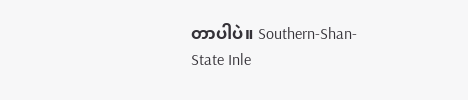တာပါပဲ။ Southern-Shan-State Inle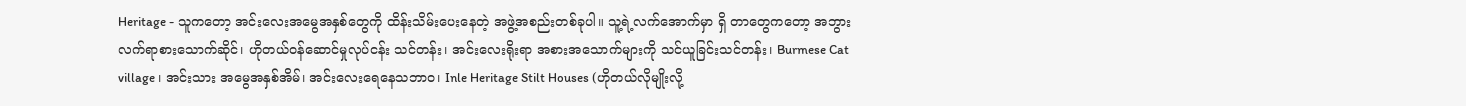Heritage - သူကတော့ အင်းလေးအမွေအနှစ်တွေကို ထိန်းသိမ်းပေးနေတဲ့ အဖွဲ့အစည်းတစ်ခုပါ။ သူ့ရဲ့လက်အောက်မှာ ရှိ တာတွေကတော့ အဘွားလက်ရာစားသောက်ဆိုင်၊ ဟိုတယ်ဝန်ဆောင်မှုလုပ်ငန်း သင်တန်း၊ အင်းလေးရိုးရာ အစားအသောက်များကို သင်ယူခြင်းသင်တန်း၊ Burmese Cat village၊ အင်းသား အမွေအနှစ်အိမ်၊ အင်းလေးရေနေသဘာဝ၊ Inle Heritage Stilt Houses (ဟိုတယ်လိုမျိုးလို့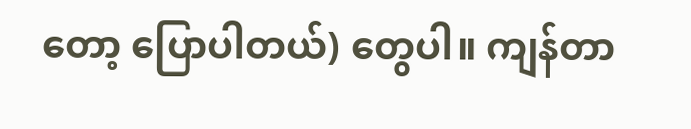တော့ ပြောပါတယ်) တွေပါ။ ကျန်တာ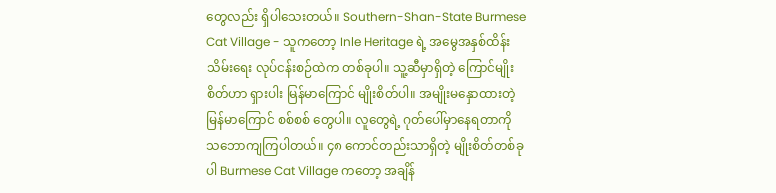တွေလည်း ရှိပါသေးတယ်။ Southern-Shan-State Burmese Cat Village - သူကတော့ Inle Heritage ရဲ့ အမွေအနှစ်ထိန်းသိမ်းရေး လုပ်ငန်းစဉ်ထဲက တစ်ခုပါ။ သူ့ဆီမှာရှိတဲ့ ကြောင်မျိုးစိတ်ဟာ ရှားပါး မြန်မာကြောင် မျိုးစိတ်ပါ။ အမျိုးမနှောထားတဲ့ မြန်မာကြောင် စစ်စစ် တွေပါ။ လူတွေရဲ့ ဂုတ်ပေါ်မှာနေရတာကို သဘောကျကြပါတယ်။ ၄၈ ကောင်တည်းသာရှိတဲ့ မျိုးစိတ်တစ်ခုပါ Burmese Cat Village ကတော့ အချိန်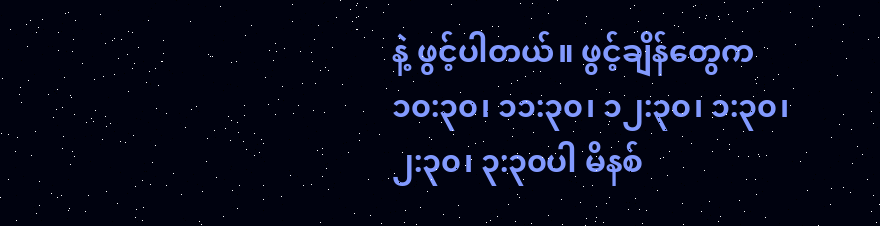နဲ့ ဖွင့်ပါတယ်။ ဖွင့်ချိန်တွေက ၁၀:၃၀၊ ၁၁:၃၀၊ ၁၂:၃၀၊ ၁:၃၀၊ ၂:၃၀၊ ၃:၃၀ပါ မိနစ်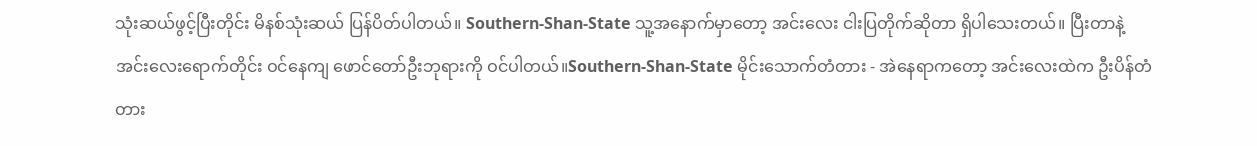သုံးဆယ်ဖွင့်ပြီးတိုင်း မိနစ်သုံးဆယ် ပြန်ပိတ်ပါတယ်။ Southern-Shan-State သူ့အနောက်မှာတော့ အင်းလေး ငါးပြတိုက်ဆိုတာ ရှိပါသေးတယ်။ ပြီးတာနဲ့ အင်းလေးရောက်တိုင်း ဝင်နေကျ ဖောင်တော်ဦးဘုရားကို ဝင်ပါတယ်။Southern-Shan-State မိုင်းသောက်တံတား - အဲနေရာကတော့ အင်းလေးထဲက ဦးပိန်တံတား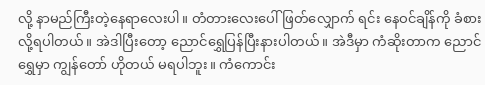လို့ နာမည်ကြီးတဲ့နေရာလေးပါ။ တံတားလေးပေါ် ဖြတ်လျှောက် ရင်း နေဝင်ချိန်ကို ခံစားလို့ရပါတယ်။ အဲဒါပြီးတော့ ညောင်ရွှေပြန်ပြီးနားပါတယ်။ အဲဒီမှာ ကံဆိုးတာက ညောင်ရွှေမှာ ကျွန်တော် ဟိုတယ် မရပါဘူး။ ကံကောင်း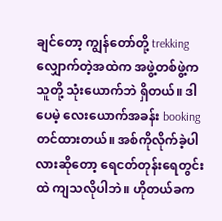ချင်တော့ ကျွန်တော်တို့ trekking လျှောက်တဲ့အထဲက အဖွဲ့တစ်ဖွဲ့က သူတို့ သုံးယောက်ဘဲ ရှိတယ်။ ဒါပေမဲ့ လေးယောက်အခန်း booking တင်ထားတယ်။ အစ်ကိုလိုက်ခဲ့ပါလားဆိုတော့ ရေငတ်တုန်းရေတွင်းထဲ ကျသလိုပါဘဲ။ ဟိုတယ်ခက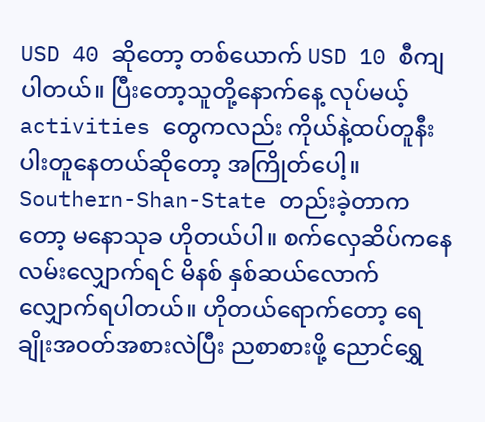USD 40 ဆိုတော့ တစ်ယောက် USD 10 စီကျပါတယ်။ ပြီးတော့သူတို့နောက်နေ့ လုပ်မယ့် activities တွေကလည်း ကိုယ်နဲ့ထပ်တူနီးပါးတူနေတယ်ဆိုတော့ အကြိုတ်ပေါ့။ Southern-Shan-State တည်းခဲ့တာကတော့ မနောသုခ ဟိုတယ်ပါ။ စက်လှေဆိပ်ကနေ လမ်းလျှောက်ရင် မိနစ် နှစ်ဆယ်လောက် လျှောက်ရပါတယ်။ ဟိုတယ်ရောက်တော့ ရေချိုးအဝတ်အစားလဲပြီး ညစာစားဖို့ ညောင်ရွှေ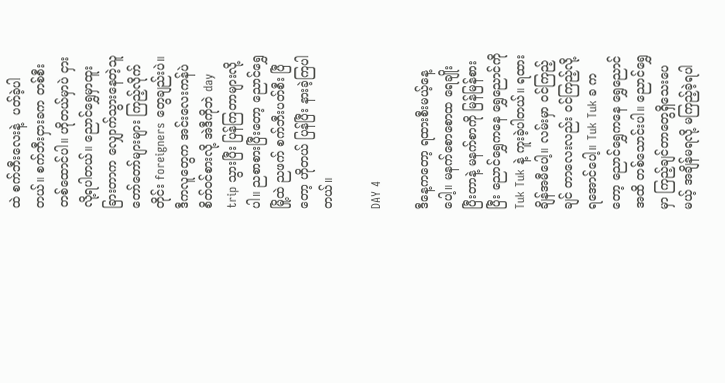ထဲ စက်ဘီးလေးနဲ့  ပတ်ခဲ့ပါတယ်။ စက်ဘီးငှားခက တစ်စီး တစ်ထောင်ပါ။ ဟိုတယ်မှာပဲ ငှားလို့ရပါတယ်။ ညောင်ရွှေမှာထူးခြားတာက လျှောက်သွားနေတဲ့သူ တော်တော်များများ ကြည့်လိုက်တိုင်း foreigners တွေချည်းပဲ။ဒီကလူတွေက အင်းလေးကန်ပဲ စိတ်ဝင်စားလို့ အဲဒီကိုဘဲ day trip သွားပြီး ပြန်ကြတာများလို့ပါ။ ညစာစားပြီးတော့ ညောင်ရွှေမြို့ထဲ ညဖက် စက်ဘီးပတ်စီး ပြီတော့ ဟိုတယ် ပြန်ပြီး နားခဲ့ကြပါတယ်။

DAY 4

ဒီနေ့ကတော့ ရထားစီးမယ့်နေ့ပေါ့။ မနက်စောစောထ ရေချိုး ပြီးတာနဲ့ မနက်စာကို မြန်မြန်စားပြီး ညောင်ရွှေကနေ ရွှေညောင်ကို Tuk Tuk နဲ့ ကူးခဲ့ပါတယ်။ ရထားချိန်အမီပေါ့။ လမ်းမှာ ဝင်ကြည့်ချင် တာလေးလည်း ဝင်ကြည့်လို့ရအောင်ပေါ့။ Tuk Tuk ခ ကတော့ ညောင်ရွှေကနေ ရွှေညောင်အထိ တစ်သောင်းပါ။ ညောင်ရွှေမှာ ကြည့်ချင်တာတွေရှိသေးပေမယ့် အချိန်မရလို့ မကြည့်ခဲ့ရပါ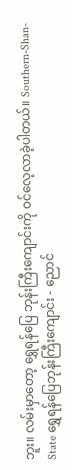ဘူး။ လမ်းမှာတော့ ရွှေရန်ပြေ ဘုန်းကြီးကျောင်းကို ဝင်လေ့လာခဲ့ပါတယ်။ Southern-Shan-State ရွှေရန်ပြေဘုန်းကြီးကျောင်း - ညောင်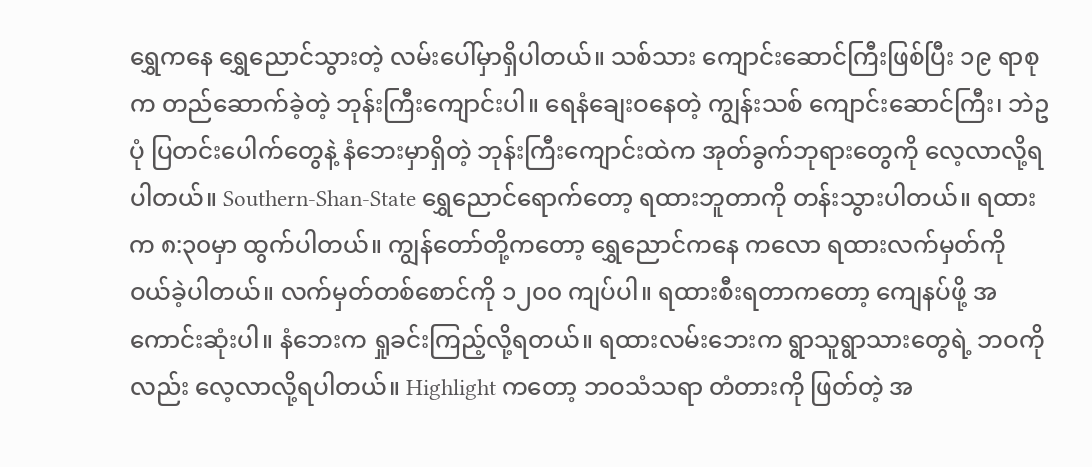ရွှေကနေ ရွှေညောင်သွားတဲ့ လမ်းပေါ်မှာရှိပါတယ်။ သစ်သား ကျောင်းဆောင်ကြီးဖြစ်ပြီး ၁၉ ရာစုက တည်ဆောက်ခဲ့တဲ့ ဘုန်းကြီးကျောင်းပါ။ ရေနံချေးဝနေတဲ့ ကျွန်းသစ် ကျောင်းဆောင်ကြီး၊ ဘဲဥပုံ ပြတင်းပေါက်တွေနဲ့ နံဘေးမှာရှိတဲ့ ဘုန်းကြီးကျောင်းထဲက အုတ်ခွက်ဘုရားတွေကို လေ့လာလို့ရပါတယ်။ Southern-Shan-State ရွှေညောင်ရောက်တော့ ရထားဘူတာကို တန်းသွားပါတယ်။ ရထားက ၈:၃၀မှာ ထွက်ပါတယ်။ ကျွန်တော်တို့ကတော့ ရွှေညောင်ကနေ ကလော ရထားလက်မှတ်ကို ဝယ်ခဲ့ပါတယ်။ လက်မှတ်တစ်စောင်ကို ၁၂၀၀ ကျပ်ပါ။ ရထားစီးရတာကတော့ ကျေနပ်ဖို့ အကောင်းဆုံးပါ။ နံဘေးက ရှုခင်းကြည့်လို့ရတယ်။ ရထားလမ်းဘေးက ရွာသူရွာသားတွေရဲ့ ဘဝကိုလည်း လေ့လာလို့ရပါတယ်။ Highlight ကတော့ ဘဝသံသရာ တံတားကို ဖြတ်တဲ့ အ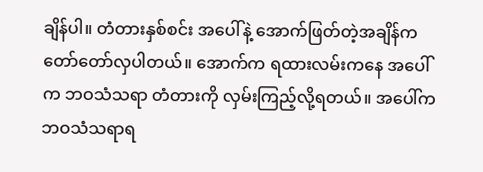ချိန်ပါ။ တံတားနှစ်စင်း အပေါ်နဲ့ အောက်ဖြတ်တဲ့အချိန်က တော်တော်လှပါတယ်။ အောက်က ရထားလမ်းကနေ အပေါ်က ဘဝသံသရာ တံတားကို လှမ်းကြည့်လို့ရတယ်။ အပေါ်က ဘဝသံသရာရ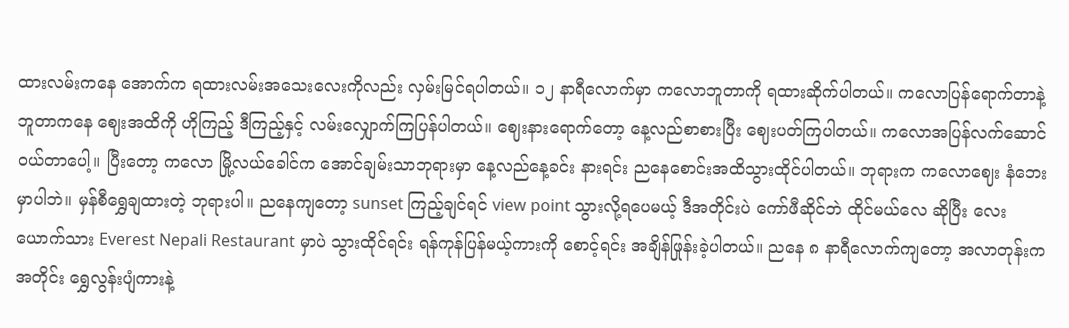ထားလမ်းကနေ အောက်က ရထားလမ်းအသေးလေးကိုလည်း လှမ်းမြင်ရပါတယ်။ ၁၂ နာရီလောက်မှာ ကလောဘူတာကို ရထားဆိုက်ပါတယ်။ ကလောပြန်ရောက်တာနဲ့ ဘူတာကနေ ဈေးအထိကို ဟိုကြည့် ဒီကြည့်နှင့် လမ်းလျှောက်ကြပြန်ပါတယ်။ ဈေးနားရောက်တော့ နေ့လည်စာစားပြီး ဈေးပတ်ကြပါတယ်။ ကလောအပြန်လက်ဆောင် ဝယ်တာပေါ့။ ပြီးတော့ ကလော မြို့လယ်ခေါင်က အောင်ချမ်းသာဘုရားမှာ နေ့လည်နေ့ခင်း နားရင်း ညနေစောင်းအထိသွားထိုင်ပါတယ်။ ဘုရားက ကလောဈေး နံဘေးမှာပါဘဲ။ မှန်စီရွှေချထားတဲ့ ဘုရားပါ။ ညနေကျတော့ sunset ကြည့်ချင်ရင် view point သွားလို့ရပေမယ့် ဒီအတိုင်းပဲ ကော်ဖီဆိုင်ဘဲ ထိုင်မယ်လေ ဆိုပြီး လေးယောက်သား Everest Nepali Restaurant မှာပဲ သွားထိုင်ရင်း ရန်ကုန်ပြန်မယ့်ကားကို စောင့်ရင်း အချိန်ဖြုန်းခဲ့ပါတယ်။ ညနေ ၈ နာရီလောက်ကျတော့ အလာတုန်းကအတိုင်း ရွှေလွန်းပျံကားနဲ့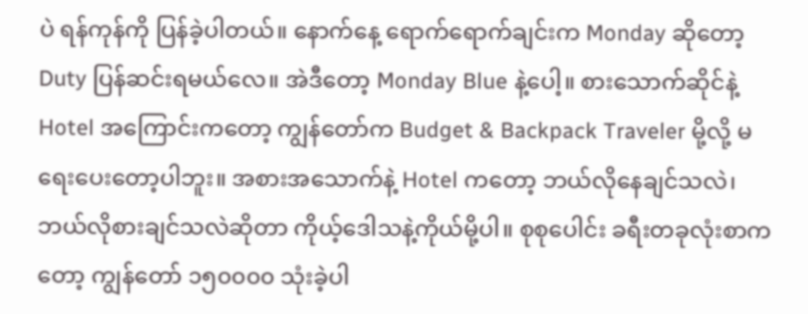ပဲ ရန်ကုန်ကို ပြန်ခဲ့ပါတယ်။ နောက်နေ့ ရောက်ရောက်ချင်းက Monday ဆိုတော့ Duty ပြန်ဆင်းရမယ်လေ။ အဲဒီတော့ Monday Blue နဲ့ပေါ့။ စားသောက်ဆိုင်နဲ့ Hotel အကြောင်းကတော့ ကျွန်တော်က Budget & Backpack Traveler မို့လို့ မရေးပေးတော့ပါဘူး။ အစားအသောက်နဲ့ Hotel ကတော့ ဘယ်လိုနေချင်သလဲ၊ ဘယ်လိုစားချင်သလဲဆိုတာ ကိုယ့်ဒေါသနဲ့ကိုယ်မို့ပါ။ စုစုပေါင်း ခရီးတခုလုံးစာကတော့ ကျွန်တော် ၁၅၀၀၀၀ သုံးခဲ့ပါ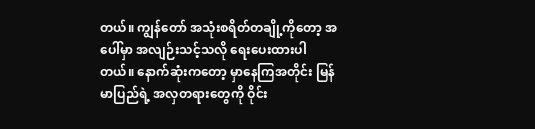တယ်။ ကျွန်တော် အသုံးစရိတ်တချို့ကိုတော့ အပေါ်မှာ အလျဉ်းသင့်သလို ရေးပေးထားပါတယ်။ နောက်ဆုံးကတော့ မှာနေကြအတိုင်း မြန်မာပြည်ရဲ့ အလှတရားတွေကို ဝိုင်း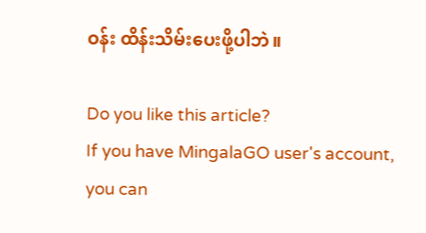ဝန်း ထိန်းသိမ်းပေးဖို့ပါဘဲ။

Do you like this article?
If you have MingalaGO user's account, you can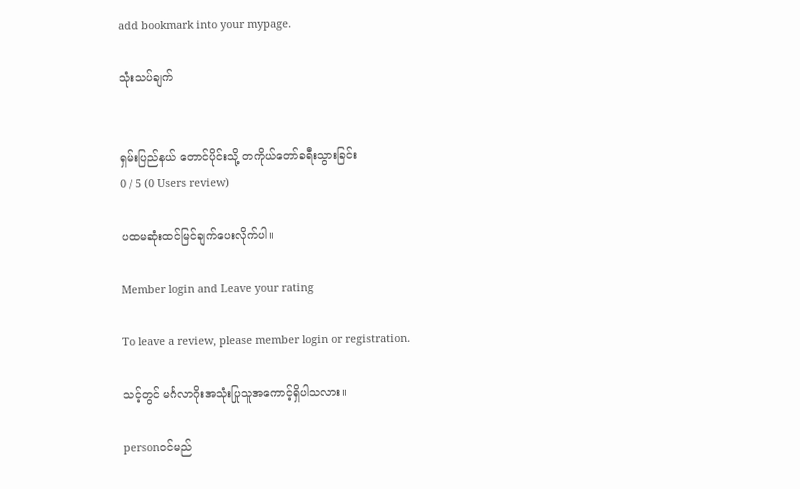add bookmark into your mypage.

သုံးသပ်ချက်


ရှမ်းပြည်နယ် တောင်ပိုင်းသို့ တကိုယ်တော်ခရီးသွားခြင်း
0 / 5 (0 Users review)

ပထမဆုံးထင်မြင်ချက်ပေးလိုက်ပါ။

Member login and Leave your rating

To leave a review, please member login or registration.

သင့်တွင် မင်္ဂလာဂိုးအသုံးပြုသူအကောင့်ရှိပါသလား။

personဝင်မည်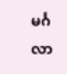မင်္ဂလာ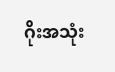ဂိုးအသုံး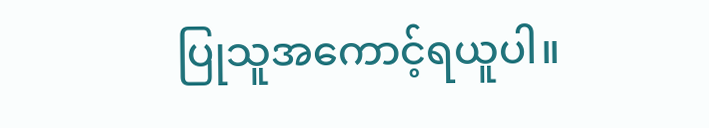ပြုသူအကောင့်ရယူပါ။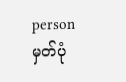personမှတ်ပုံ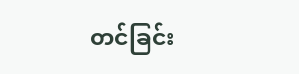တင်ခြင်း